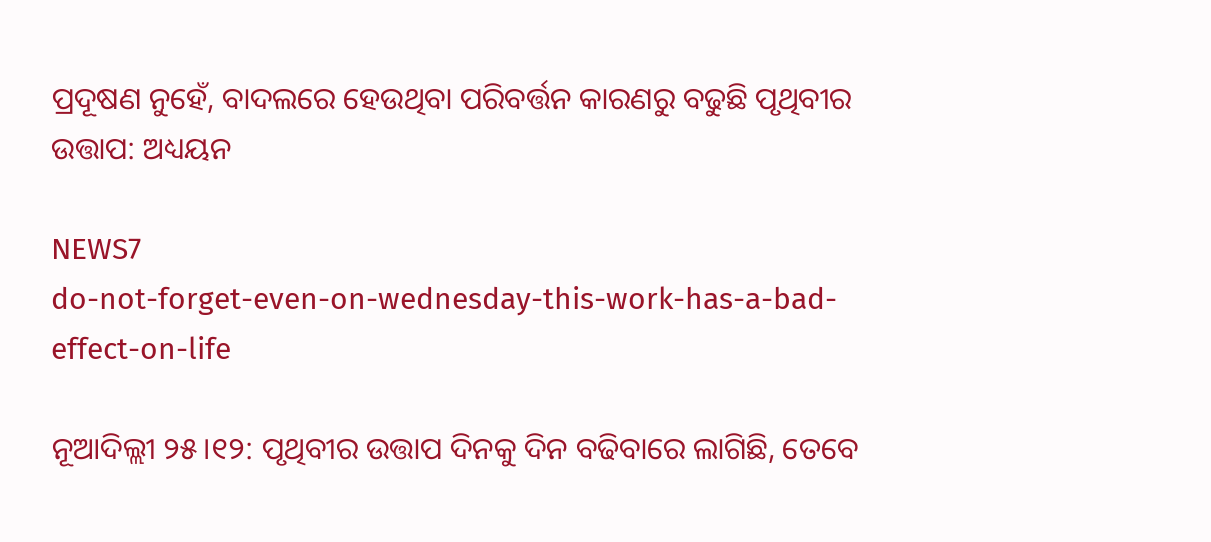ପ୍ରଦୂଷଣ ନୁହେଁ, ବାଦଲରେ ହେଉଥିବା ପରିବର୍ତ୍ତନ କାରଣରୁ ବଢୁଛି ପୃଥିବୀର ଉତ୍ତାପ: ଅଧ୍ୟୟନ

NEWS7
do-not-forget-even-on-wednesday-this-work-has-a-bad-effect-on-life

ନୂଆଦିଲ୍ଲୀ ୨୫।୧୨: ପୃଥିବୀର ଉତ୍ତାପ ଦିନକୁ ଦିନ ବଢିବାରେ ଲାଗିଛି, ତେବେ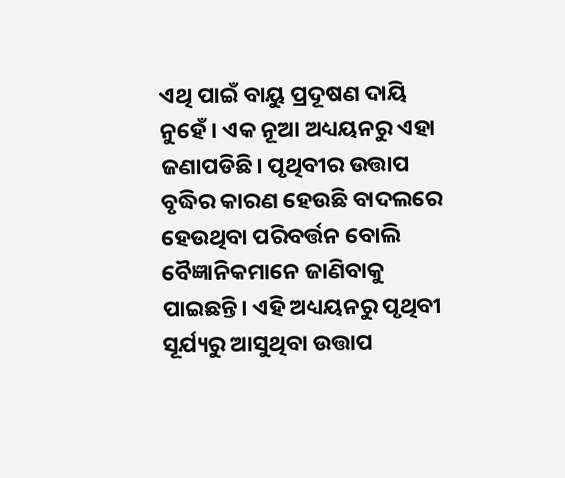ଏଥି ପାଇଁ ବାୟୁ ପ୍ରଦୂଷଣ ଦାୟି ନୁହେଁ। ଏକ ନୂଆ ଅଧ୍ୟୟନରୁ ଏହା ଜଣାପଡିଛି। ପୃଥିବୀର ଉତ୍ତାପ ବୃଦ୍ଧିର କାରଣ ହେଉଛି ବାଦଲରେ ହେଉଥିବା ପରିବର୍ତ୍ତନ ବୋଲି ବୈଜ୍ଞାନିକମାନେ ଜାଣିବାକୁ ପାଇଛନ୍ତି। ଏହି ଅଧ୍ୟୟନରୁ ପୃଥିବୀ ସୂର୍ଯ୍ୟରୁ ଆସୁଥିବା ଉତ୍ତାପ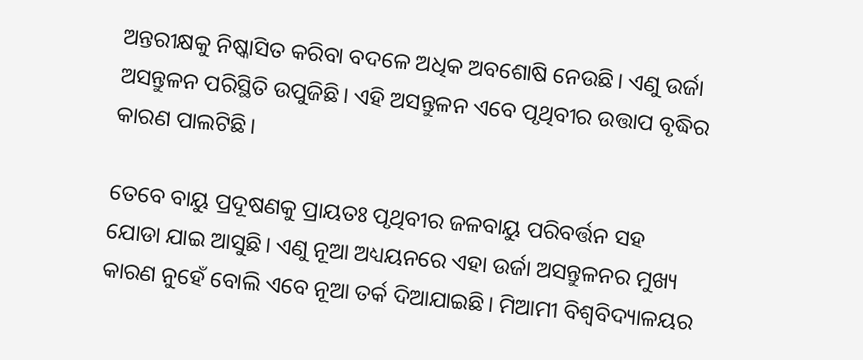ଅନ୍ତରୀକ୍ଷକୁ ନିଷ୍କାସିତ କରିବା ବଦଳେ ଅଧିକ ଅବଶୋଷି ନେଉଛି। ଏଣୁ ଉର୍ଜା ଅସନ୍ତୁଳନ ପରିସ୍ଥିତି ଉପୁଜିଛି। ଏହି ଅସନ୍ତୁଳନ ଏବେ ପୃଥିବୀର ଉତ୍ତାପ ବୃଦ୍ଧିର କାରଣ ପାଲଟିଛି।

ତେବେ ବାୟୁ ପ୍ରଦୂଷଣକୁ ପ୍ରାୟତଃ ପୃଥିବୀର ଜଳବାୟୁ ପରିବର୍ତ୍ତନ ସହ ଯୋଡା ଯାଇ ଆସୁଛି। ଏଣୁ ନୂଆ ଅଧ୍ୟୟନରେ ଏହା ଉର୍ଜା ଅସନ୍ତୁଳନର ମୁଖ୍ୟ କାରଣ ନୁହେଁ ବୋଲି ଏବେ ନୂଆ ତର୍କ ଦିଆଯାଇଛି। ମିଆମୀ ବିଶ୍ୱବିଦ୍ୟାଳୟର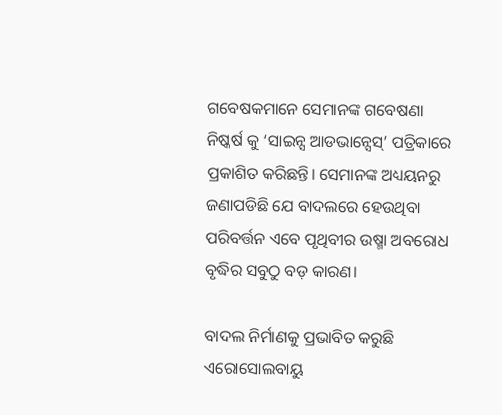ଗବେଷକମାନେ ସେମାନଙ୍କ ଗବେଷଣା ନିଷ୍କର୍ଷ କୁ ‘ସାଇନ୍ସ ଆଡଭାନ୍ସେସ୍’ ପତ୍ରିକାରେ ପ୍ରକାଶିତ କରିଛନ୍ତି। ସେମାନଙ୍କ ଅଧ୍ୟୟନରୁ ଜଣାପଡିଛି ଯେ ବାଦଲରେ ହେଉଥିବା ପରିବର୍ତ୍ତନ ଏବେ ପୃଥିବୀର ଉଷ୍ମା ଅବରୋଧ ବୃଦ୍ଧିର ସବୁଠୁ ବଡ଼ କାରଣ।

ବାଦଲ ନିର୍ମାଣକୁ ପ୍ରଭାବିତ କରୁଛି ଏରୋସୋଲବାୟୁ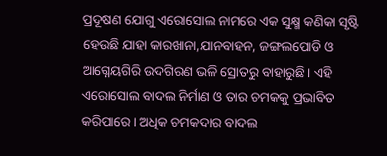ପ୍ରଦୂଷଣ ଯୋଗୁ ଏରୋସୋଲ ନାମରେ ଏକ ସୁକ୍ଷ୍ମ କଣିକା ସୃଷ୍ଟି ହେଉଛି ଯାହା କାରଖାନା,ଯାନବାହନ, ଜଙ୍ଗଲପୋଡି ଓ ଆଗ୍ନେୟଗିରି ଉଦଗିରଣ ଭଳି ସ୍ରୋତରୁ ବାହାରୁଛି। ଏହି ଏରୋସୋଲ ବାଦଲ ନିର୍ମାଣ ଓ ତାର ଚମକକୁ ପ୍ରଭାବିତ କରିପାରେ। ଅଧିକ ଚମକଦାର ବାଦଲ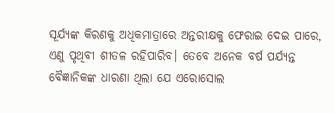ସୂର୍ଯ୍ୟଙ୍କ କିରଣକୁ ଅଧିକମାତ୍ରାରେ ଅନ୍ତରୀକ୍ଷକୁ ଫେରାଇ ଦେଇ ପାରେ, ଏଣୁ ପୃଥିବୀ ଶୀତଳ ରହିପାରିବ। ତେବେ ଅନେକ ବର୍ଷ ପର୍ଯ୍ୟନ୍ତ ବୈଜ୍ଞାନିକଙ୍କ ଧାରଣା ଥିଲା ଯେ ଏରୋସୋଲ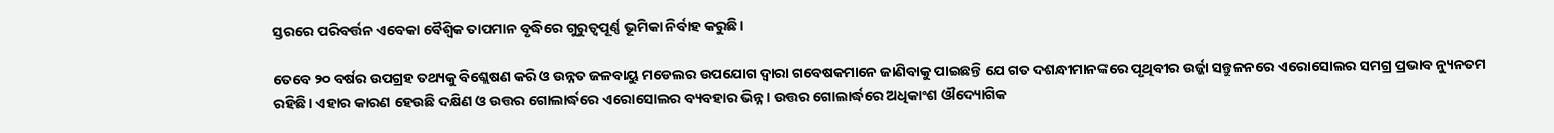ସ୍ତରରେ ପରିବର୍ତ୍ତନ ଏବେକା ବୈଶ୍ୱିକ ତାପମାନ ବୃଦ୍ଧିରେ ଗୁରୁତ୍ୱପୂର୍ଣ୍ଣ ଭୂମିକା ନିର୍ବାହ କରୁଛି।

ତେବେ ୨୦ ବର୍ଷର ଉପଗ୍ରହ ତଥ୍ୟକୁ ବିଶ୍ଲେଷଣ କରି ଓ ଉନ୍ନତ ଜଳବାୟୁ ମଡେଲର ଉପଯୋଗ ଦ୍ୱାରା ଗବେଷକମାନେ ଜାଣିବାକୁ ପାଇଛନ୍ତି ଯେ ଗତ ଦଶନ୍ଧୀମାନଙ୍କରେ ପୃଥିବୀର ଉର୍ଜ୍ଜା ସନ୍ତୁଳନରେ ଏରୋସୋଲର ସମଗ୍ର ପ୍ରଭାବ ନ୍ୟୁନତମ ରହିଛି। ଏହାର କାରଣ ହେଉଛି ଦକ୍ଷିଣ ଓ ଉତ୍ତର ଗୋଲାର୍ଦ୍ଧରେ ଏରୋସୋଲର ବ୍ୟବହାର ଭିନ୍ନ। ଉତ୍ତର ଗୋଲାର୍ଦ୍ଧରେ ଅଧିକାଂଶ ଔଦ୍ୟୋଗିକ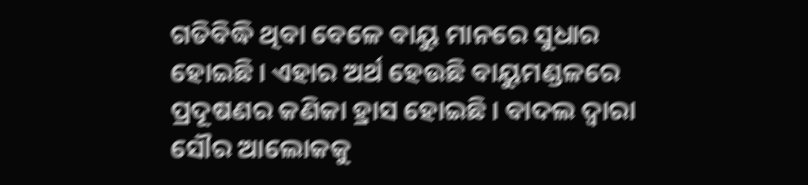ଗତିବିଦ୍ଧି ଥିବା ବେଳେ ବାୟୁ ମାନରେ ସୁଧାର ହୋଇଛି। ଏହାର ଅର୍ଥ ହେଉଛି ବାୟୁମଣ୍ଡଳରେ ପ୍ରଦୂଷଣର କଣିକା ହ୍ରାସ ହୋଇଛି। ବାଦଲ ଦ୍ୱାରା ସୌର ଆଲୋକକୁ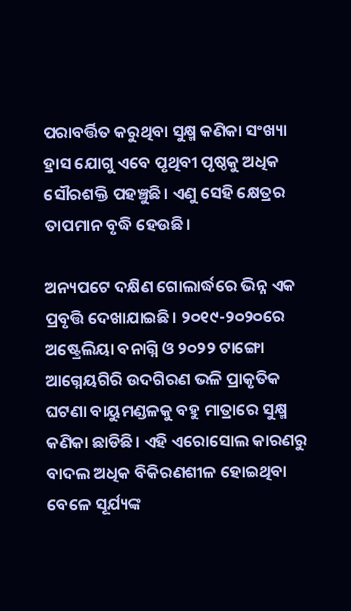ପରାବର୍ତ୍ତିତ କରୁଥିବା ସୁକ୍ଷ୍ମ କଣିକା ସଂଖ୍ୟା ହ୍ରାସ ଯୋଗୁ ଏବେ ପୃଥିବୀ ପୃଷ୍ଠକୁ ଅଧିକ ସୌରଶକ୍ତି ପହଞ୍ଚୁଛି। ଏଣୁ ସେହି କ୍ଷେତ୍ରର ତାପମାନ ବୃଦ୍ଧି ହେଉଛି।

ଅନ୍ୟପଟେ ଦକ୍ଷିଣ ଗୋଲାର୍ଦ୍ଧରେ ଭିନ୍ନ ଏକ ପ୍ରବୃତ୍ତି ଦେଖାଯାଇଛି। ୨୦୧୯-୨୦୨୦ରେ ଅଷ୍ଟ୍ରେଲିୟା ବନାଗ୍ନି ଓ ୨୦୨୨ ଟାଙ୍ଗୋ ଆଗ୍ନେୟଗିରି ଉଦଗିରଣ ଭଳି ପ୍ରାକୃତିକ ଘଟଣା ବାୟୁମଣ୍ଡଳକୁ ବହୁ ମାତ୍ରାରେ ସୁକ୍ଷ୍ମ କଣିକା ଛାଡିଛି। ଏହି ଏରୋସୋଲ କାରଣରୁ ବାଦଲ ଅଧିକ ବିକିରଣଶୀଳ ହୋଇଥିବା ବେଳେ ସୂର୍ଯ୍ୟଙ୍କ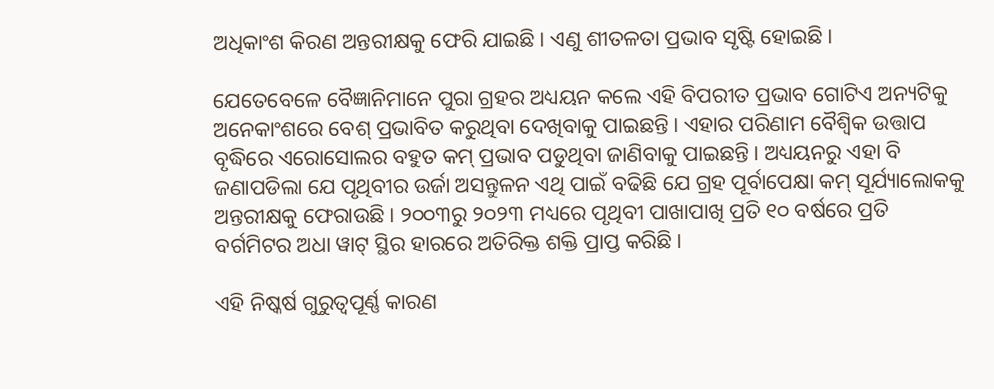ଅଧିକାଂଶ କିରଣ ଅନ୍ତରୀକ୍ଷକୁ ଫେରି ଯାଇଛି। ଏଣୁ ଶୀତଳତା ପ୍ରଭାବ ସୃଷ୍ଟି ହୋଇଛି।

ଯେତେବେଳେ ବୈଜ୍ଞାନିମାନେ ପୁରା ଗ୍ରହର ଅଧ୍ୟୟନ କଲେ ଏହି ବିପରୀତ ପ୍ରଭାବ ଗୋଟିଏ ଅନ୍ୟଟିକୁ ଅନେକାଂଶରେ ବେଶ୍ ପ୍ରଭାବିତ କରୁଥିବା ଦେଖିବାକୁ ପାଇଛନ୍ତି। ଏହାର ପରିଣାମ ବୈଶ୍ୱିକ ଉତ୍ତାପ ବୃଦ୍ଧିରେ ଏରୋସୋଲର ବହୁତ କମ୍ ପ୍ରଭାବ ପଡୁଥିବା ଜାଣିବାକୁ ପାଇଛନ୍ତି। ଅଧ୍ୟୟନରୁ ଏହା ବି ଜଣାପଡିଲା ଯେ ପୃଥିବୀର ଉର୍ଜା ଅସନ୍ତୁଳନ ଏଥି ପାଇଁ ବଢିଛି ଯେ ଗ୍ରହ ପୂର୍ବାପେକ୍ଷା କମ୍ ସୂର୍ଯ୍ୟାଲୋକକୁ ଅନ୍ତରୀକ୍ଷକୁ ଫେରାଉଛି। ୨୦୦୩ରୁ ୨୦୨୩ ମଧ୍ୟରେ ପୃଥିବୀ ପାଖାପାଖି ପ୍ରତି ୧୦ ବର୍ଷରେ ପ୍ରତି ବର୍ଗମିଟର ଅଧା ୱାଟ୍ ସ୍ଥିର ହାରରେ ଅତିରିକ୍ତ ଶକ୍ତି ପ୍ରାପ୍ତ କରିଛି।

ଏହି ନିଷ୍କର୍ଷ ଗୁରୁତ୍ୱପୂର୍ଣ୍ଣ କାରଣ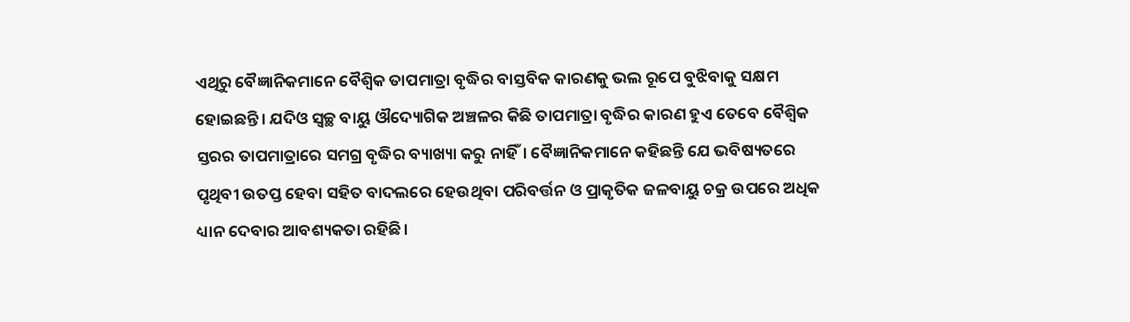ଏଥିରୁ ବୈଜ୍ଞାନିକମାନେ ବୈଶ୍ୱିକ ତାପମାତ୍ରା ବୃଦ୍ଧିର ବାସ୍ତବିକ କାରଣକୁ ଭଲ ରୂପେ ବୁଝିବାକୁ ସକ୍ଷମ ହୋଇଛନ୍ତି। ଯଦିଓ ସ୍ୱଚ୍ଛ ବାୟୁ ଔଦ୍ୟୋଗିକ ଅଞ୍ଚଳର କିଛି ତାପମାତ୍ରା ବୃଦ୍ଧିର କାରଣ ହୁଏ ତେବେ ବୈଶ୍ୱିକ ସ୍ତରର ତାପମାତ୍ରାରେ ସମଗ୍ର ବୃଦ୍ଧିର ବ୍ୟାଖ୍ୟା କରୁ ନାହିଁ। ବୈଜ୍ଞାନିକମାନେ କହିଛନ୍ତି ଯେ ଭବିଷ୍ୟତରେ ପୃଥିବୀ ଉତପ୍ତ ହେବା ସହିତ ବାଦଲରେ ହେଉଥିବା ପରିବର୍ତ୍ତନ ଓ ପ୍ରାକୃତିକ ଜଳବାୟୁ ଚକ୍ର ଉପରେ ଅଧିକ ଧ୍ୟାନ ଦେବାର ଆବଶ୍ୟକତା ରହିଛି।